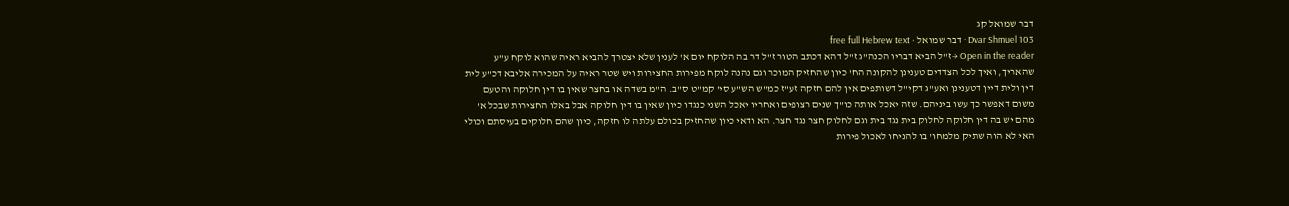דבר שמואל קג
Dvar Shmuel 103 · דבר שמואל · free full Hebrew text
Open in the reader →ז"ל הביא דבריו הכנה"ג ז"ל דהא דכתב הטור ז"ל דר בה הלוקח יום א' לענין שלא יצטרך להביא ראיה שהוא לוקח ע"ע שהאריך, ואיך לכל הצדדים טענינן להקונה הח' כיון שהחזיק המוכר וגם נהנה לוקח מפירות החצירות ויש שטר ראיה על המכירה אליבא דכ"ע לית דין ולית דיין דטענינן ואע"ג דקי"ל דשותפים אין להם חזקה זע"ז כמ"ש הש"ע סי' קמ"ט ס"ב. ה"מ בשדה או בחצר שאין בו דין חלוקה והטעם משום דאפשר כך עשו ביניהם. שזה יאכל אותה כו"ך שנים רצופים ואחריו יאכל השני כנגדו כיון שאין בו דין חלוקה אבל באלו החצירות שבכל א' מהם יש בה דין חלוקה לחלוק בית נגד בית וגם לחלוק חצר נגד חצר. הא ודאי כיון שהחזיק בכולם עלתה לו חזקה, כיון שהם חלוקים בעיסתם וכולי האי לא הוה שתיק מלמחו' בו להניחו לאכול פירות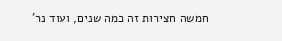חמשה חצירות זה כמה שנים, ועוד נר'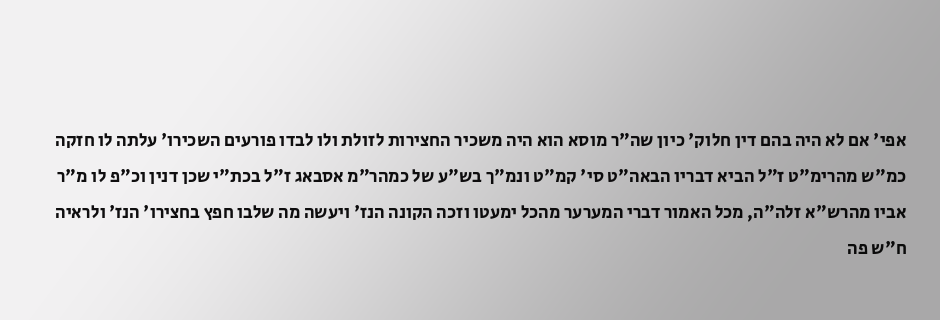אפי' אם לא היה בהם דין חלוק' כיון שה"ר מוסא הוא היה משכיר החצירות לזולת ולו לבדו פורעים השכירו' עלתה לו חזקה כמ"ש מהרימ"ט ז"ל הביא דבריו הבאה"ט סי' קמ"ט ונמ"ך בש"ע של כמהר"מ אסבאג ז"ל בכת"י שכן דנין וכ"פ לו מ"ר אביו מהרש"א זלה"ה, מכל האמור דברי המערער מהכל ימעטו וזכה הקונה הנז' ויעשה מה שלבו חפץ בחצירו' הנז' ולראיה ח"ש פה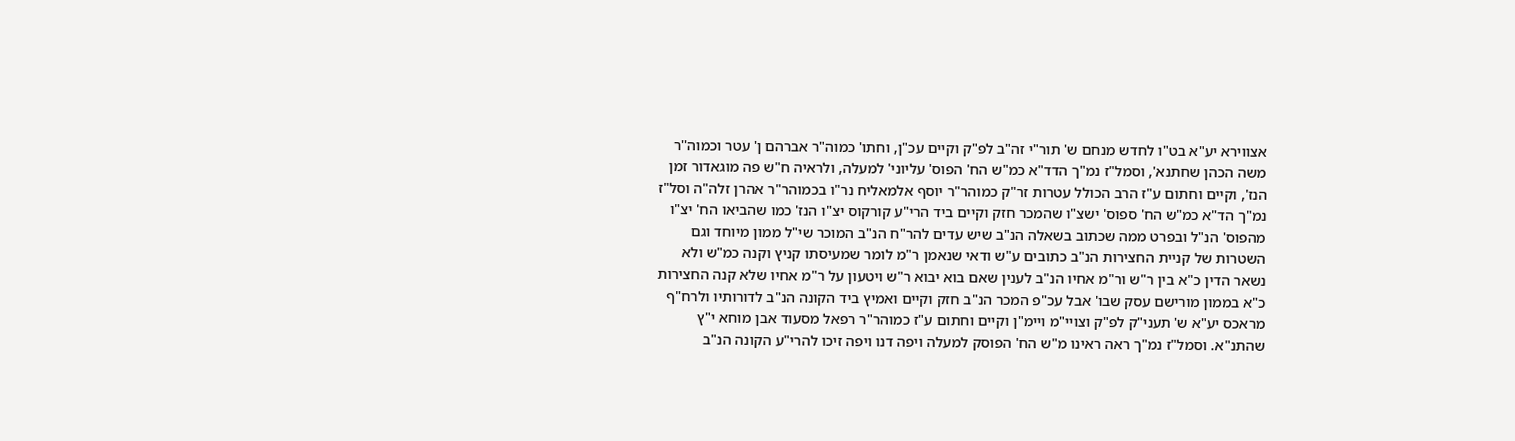אצווירא יע"א בט"ו לחדש מנחם ש' תור"י זה"ב לפ"ק וקיים עכ"ן, וחתו' כמוה"ר אברהם ן' עטר וכמוה''ר משה הכהן שחתנא', וסמל"ז נמ"ך הדד"א כמ"ש הח' הפוס' עליוני' למעלה, ולראיה ח"ש פה מוגאדור זמן הנז', וקיים וחתום ע"ז הרב הכולל עטרות זר"ק כמוהר"ר יוסף אלמאליח נר"ו בכמוהר"ר אהרן זלה"ה וסל"ז נמ"ך הד"א כמ"ש הח' ספוס' ישצ"ו שהמכר חזק וקיים ביד הרי"ע קורקוס יצ"ו הנז' כמו שהביאו הח' יצ"ו מהפוס' הנ"ל ובפרט ממה שכתוב בשאלה הנ"ב שיש עדים להר"ח הנ"ב המוכר שי"ל ממון מיוחד וגם השטרות של קניית החצירות הנ"ב כתובים ע"ש ודאי שנאמן ר"מ לומר שמעיסתו קניץ וקנה כמ"ש ולא נשאר הדין כ"א בין ר"ש ור"מ אחיו הנ"ב לענין שאם בוא יבוא ר"ש ויטעון על ר"מ אחיו שלא קנה החצירות כ"א בממון מורישם עסק שבו' אבל עכ"פ המכר הנ"ב חזק וקיים ואמיץ ביד הקונה הנ"ב לדורותיו ולרח"ף מראכס יע"א ש' תעני"ק לפ"ק וצויי"מ ויימ"ן וקיים וחתום ע"ז כמוהר"ר רפאל מסעוד אבן מוחא י"ץ שהתנ"א. וסמל"ז נמ"ך ראה ראינו מ"ש הח' הפוסק למעלה ויפה דנו ויפה זיכו להרי"ע הקונה הנ"ב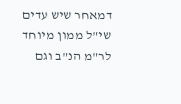דמאחר שיש עדים שי"ל ממון מיוחד לר"מ הנ"ב וגם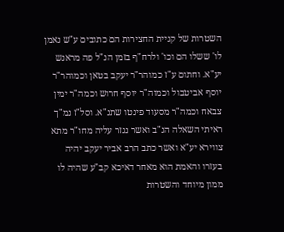השטרות של קניית החצירות הם כתובים ע"ש נאמן לו' ששלו הם וכו' ולרח"ף בזמן הנ"ל פה מראנש יע"א. וחתום ע"ז כמוהר"ר יעקב בטאן וכמוהר"ר יוסף אביטבול וכמוה"ר יוסף חרוש וכמה"ר ימין צבאח וכמה"ר מסעוד פינטו שתנ"א. וסל"ז נמ"ך ראיתי השאלה הנ"ב ואשר נגזר עליה מחו"ר מתא צווירא יע"א ואשר כתב הרב אביר יעקב יהיה בעזרו והאמת הוא מאחר דאיכא קב"ע שהיה לו ממון מיוחד והשטרות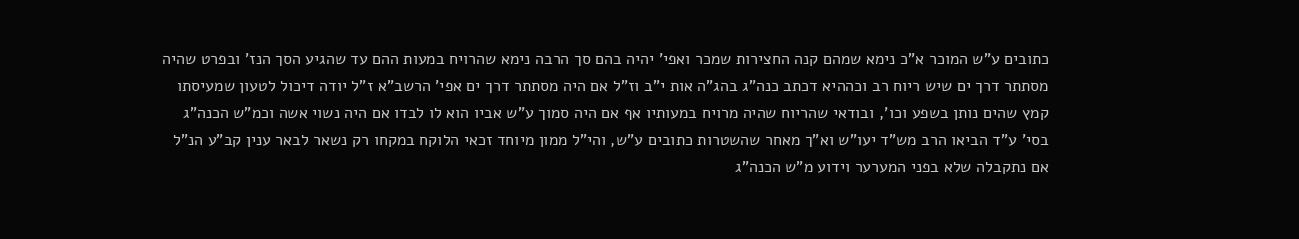כתובים ע"ש המוכר א"כ נימא שמהם קנה החצירות שמכר ואפי' יהיה בהם סך הרבה נימא שהרויח במעות ההם עד שהגיע הסך הנז' ובפרט שהיה מסתתר דרך ים שיש ריוח רב וכההיא דכתב כנה"ג בהג"ה אות י"ב וז"ל אם היה מסתתר דרך ים אפי' הרשב"א ז"ל יודה דיכול לטעון שמעיסתו קמץ שהים נותן בשפע וכו', ובודאי שהריוח שהיה מרויח במעותיו אף אם היה סמוך ע"ש אביו הוא לו לבדו אם היה נשוי אשה וכמ"ש הכנה"ג בסי' ע"ד הביאו הרב מש"ד יעו"ש וא"ך מאחר שהשטרות כתובים ע"ש, והי"ל ממון מיוחד זכאי הלוקח במקחו רק נשאר לבאר ענין קב"ע הנ"ל אם נתקבלה שלא בפני המערער וידוע מ"ש הכנה"ג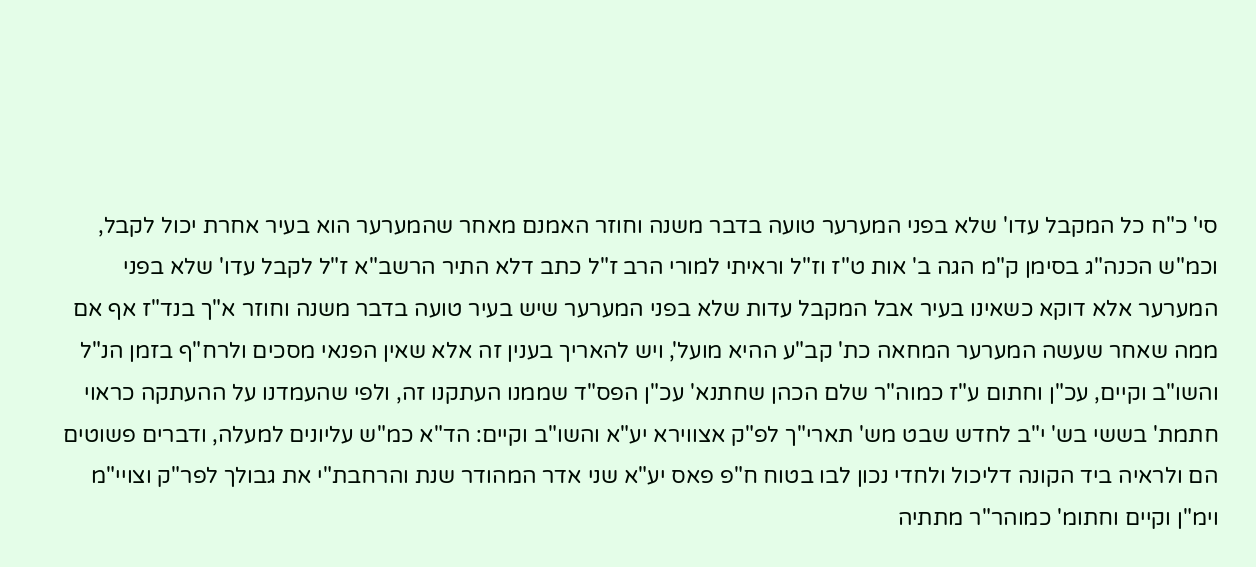סי' כ"ח כל המקבל עדו' שלא בפני המערער טועה בדבר משנה וחוזר האמנם מאחר שהמערער הוא בעיר אחרת יכול לקבל, וכמ"ש הכנה"ג בסימן ק"מ הגה ב' אות ט"ז וז"ל וראיתי למורי הרב ז"ל כתב דלא התיר הרשב"א ז"ל לקבל עדו' שלא בפני המערער אלא דוקא כשאינו בעיר אבל המקבל עדות שלא בפני המערער שיש בעיר טועה בדבר משנה וחוזר א"ך בנד"ז אף אם ממה שאחר שעשה המערער המחאה כת' קב"ע ההיא מועל', ויש להאריך בענין זה אלא שאין הפנאי מסכים ולרח"ף בזמן הנ"ל והשו"ב וקיים, עכ"ן וחתום ע"ז כמוה"ר שלם הכהן שחתנא' עכ"ן הפס"ד שממנו העתקנו זה, ולפי שהעמדנו על ההעתקה כראוי חתמת' בששי בש' י"ב לחדש שבט מש' תארי"ך לפ"ק אצווירא יע"א והשו"ב וקיים: הד"א כמ"ש עליונים למעלה, ודברים פשוטים הם ולראיה ביד הקונה דליכול ולחדי נכון לבו בטוח ח"פ פאס יע"א שני אדר המהודר שנת והרחבת"י את גבולך לפר"ק וצויי"מ וימ"ן וקיים וחתומ' כמוהר"ר מתתיה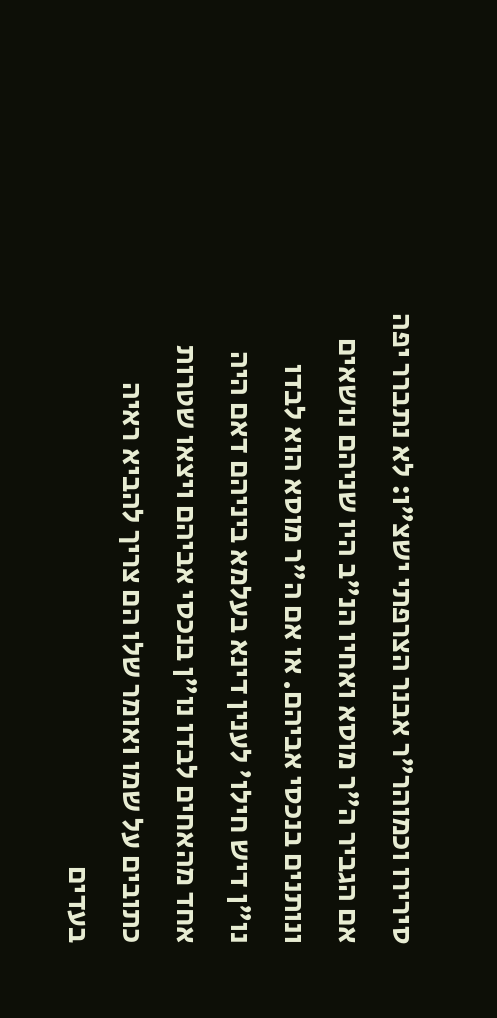סירירו וכמוהר"ר אבנר הצרפתי ישצ"ו: לא נתברר יפה אם הגביר ה"ר מוסא ואחיו הנ"ב היו שניהם נושאים ונותנים בנכסי אביהם. או אם ה"ר מוסא הוא לבדו נו"ן דיש חילו' לענין דינא בעלמא ביניהם דאם היה אחד מהאחים לבדו נו"ן בנכסי אביהם ויצאו שטרות כתובים על שמו ואומר שלו הם צריך להביא ראיה בעדים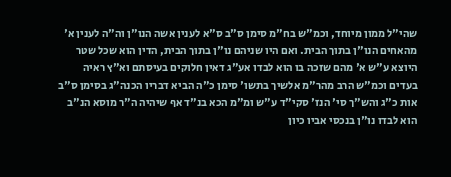שהי"ל ממון מיוחד, וכמ"ש בח"מ סימן ס"ב ס"א לענין אשה הנו"ן וה"ה לענין א' מהאחים הנו"ן בתוך הבית. ואם היו שניהם נו"ן בתוך הבית, הדין הוא שכל שטר היוצא ע"ש א' מהם שזכה בו הוא לבדו אע"ג דאין חלוקים בעיסתם וא"ץ ראיה בעדים וכמ"ש הרב מהר"מ אלשיך בתשו' סימן כ"ה הביא דבריו הכנה"ג בסימן ס"ב אות כ"ג והש"ך סי' הנז' סקי"ד ע"ש ומ"מ הכא בנ"ד אף שיהיה ה"ר מוסא הנ"ב הוא לבדו נו"ן בנכסי אביו כיון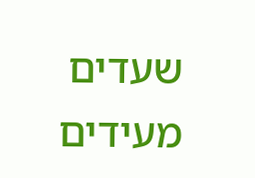שעדים מעידים